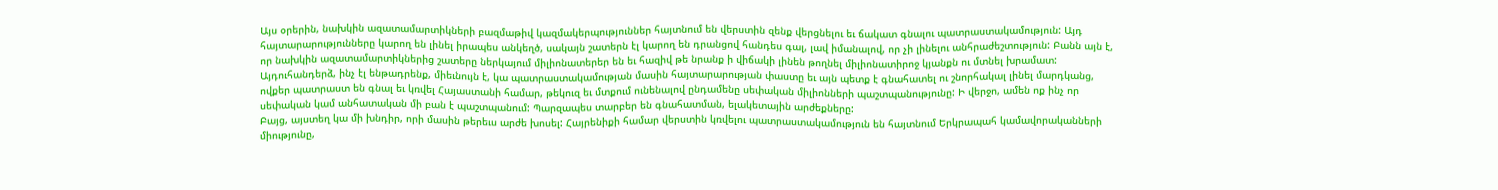Այս օրերին, նախկին ազատամարտիկների բազմաթիվ կազմակերպություններ հայտնում են վերստին զենք վերցնելու եւ ճակատ գնալու պատրաստակամություն: Այդ հայտարարությունները կարող են լինել իրապես անկեղծ, սակայն շատերն էլ կարող են դրանցով հանդես գալ, լավ իմանալով, որ չի լինելու անհրաժեշտություն: Բանն այն է, որ նախկին ազատամարտիկներից շատերը ներկայում միլիոնատերեր են եւ հազիվ թե նրանք ի վիճակի լինեն թողնել միլիոնատիրոջ կյանքն ու մտնել խրամատ:
Այդուհանդերձ, ինչ էլ ենթադրենք, միեւնույն է, կա պատրաստակամության մասին հայտարարության փաստը եւ այն պետք է գնահատել ու շնորհակալ լինել մարդկանց, ովքեր պատրաստ են գնալ եւ կռվել Հայաստանի համար, թեկուզ եւ մտքում ունենալով ընդամենը սեփական միլիոնների պաշտպանությունը: Ի վերջո, ամեն ոք ինչ որ սեփական կամ անհատական մի բան է պաշտպանում: Պարզապես տարբեր են գնահատման, ելակետային արժեքները:
Բայց, այստեղ կա մի խնդիր, որի մասին թերեւս արժե խոսել: Հայրենիքի համար վերստին կռվելու պատրաստակամություն են հայտնում Երկրապահ կամավորականների միությունը,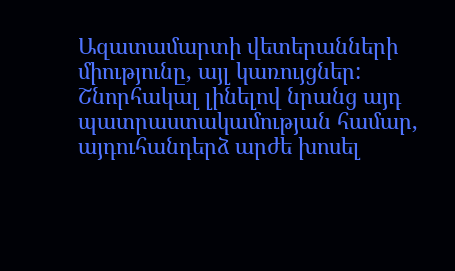Ազատամարտի վետերանների միությունը, այլ կառույցներ: Շնորհակալ լինելով նրանց այդ պատրաստակամության համար, այդուհանդերձ արժե խոսել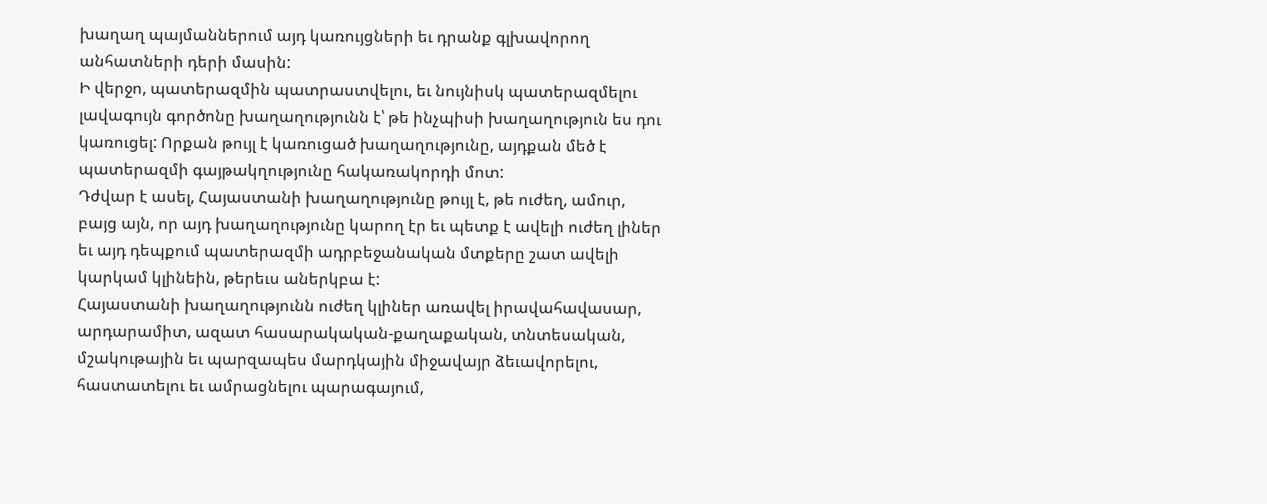խաղաղ պայմաններում այդ կառույցների եւ դրանք գլխավորող անհատների դերի մասին:
Ի վերջո, պատերազմին պատրաստվելու, եւ նույնիսկ պատերազմելու լավագույն գործոնը խաղաղությունն է՝ թե ինչպիսի խաղաղություն ես դու կառուցել: Որքան թույլ է կառուցած խաղաղությունը, այդքան մեծ է պատերազմի գայթակղությունը հակառակորդի մոտ:
Դժվար է ասել, Հայաստանի խաղաղությունը թույլ է, թե ուժեղ, ամուր, բայց այն, որ այդ խաղաղությունը կարող էր եւ պետք է ավելի ուժեղ լիներ եւ այդ դեպքում պատերազմի ադրբեջանական մտքերը շատ ավելի կարկամ կլինեին, թերեւս աներկբա է:
Հայաստանի խաղաղությունն ուժեղ կլիներ առավել իրավահավասար, արդարամիտ, ազատ հասարակական-քաղաքական, տնտեսական, մշակութային եւ պարզապես մարդկային միջավայր ձեւավորելու, հաստատելու եւ ամրացնելու պարագայում,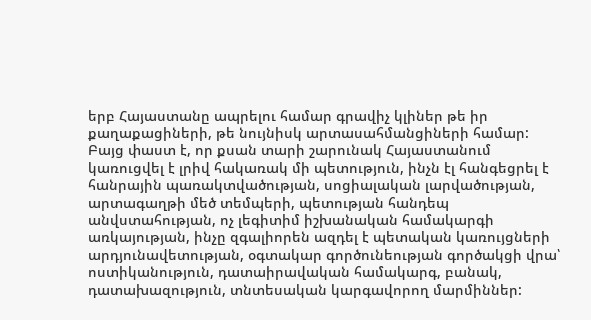երբ Հայաստանը ապրելու համար գրավիչ կլիներ թե իր քաղաքացիների, թե նույնիսկ արտասահմանցիների համար:
Բայց փաստ է, որ քսան տարի շարունակ Հայաստանում կառուցվել է լրիվ հակառակ մի պետություն, ինչն էլ հանգեցրել է հանրային պառակտվածության, սոցիալական լարվածության, արտագաղթի մեծ տեմպերի, պետության հանդեպ անվստահության, ոչ լեգիտիմ իշխանական համակարգի առկայության, ինչը զգալիորեն ազդել է պետական կառույցների արդյունավետության, օգտակար գործունեության գործակցի վրա՝ ոստիկանություն, դատաիրավական համակարգ, բանակ, դատախազություն, տնտեսական կարգավորող մարմիններ: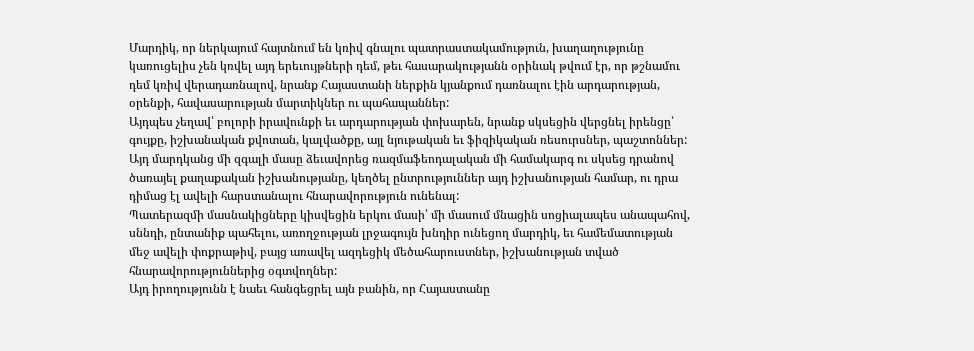Մարդիկ, որ ներկայում հայտնում են կռիվ գնալու պատրաստակամություն, խաղաղությունը կառուցելիս չեն կռվել այդ երեւույթների դեմ, թեւ հասարակությանն օրինակ թվում էր, որ թշնամու դեմ կռիվ վերադառնալով, նրանք Հայաստանի ներքին կյանքում դառնալու էին արդարության, օրենքի, հավասարության մարտիկներ ու պահապաններ:
Այդպես չեղավ՝ բոլորի իրավունքի եւ արդարության փոխարեն, նրանք սկսեցին վերցնել իրենցը՝ գույքը, իշխանական քվոտան, կալվածքը, այլ նյութական եւ ֆիզիկական ռեսուրսներ, պաշտոններ: Այդ մարդկանց մի զգալի մասը ձեւավորեց ռազմաֆեոդալական մի համակարգ ու սկսեց դրանով ծառայել քաղաքական իշխանությանը, կեղծել ընտրություններ այդ իշխանության համար, ու դրա դիմաց էլ ավելի հարստանալու հնարավորություն ունենալ:
Պատերազմի մասնակիցները կիսվեցին երկու մասի՝ մի մասում մնացին սոցիալապես անապահով, սննդի, ընտանիք պահելու, առողջության լրջագույն խնդիր ունեցող մարդիկ, եւ համեմատության մեջ ավելի փոքրաթիվ, բայց առավել ազդեցիկ մեծահարուստներ, իշխանության տված հնարավորություններից օգտվողներ:
Այդ իրողությունն է նաեւ հանգեցրել այն բանին, որ Հայաստանը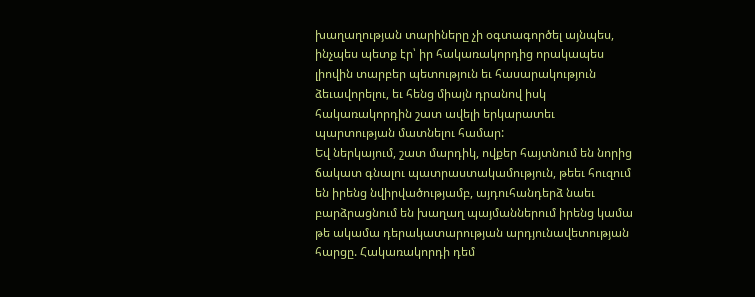խաղաղության տարիները չի օգտագործել այնպես, ինչպես պետք էր՝ իր հակառակորդից որակապես լիովին տարբեր պետություն եւ հասարակություն ձեւավորելու, եւ հենց միայն դրանով իսկ հակառակորդին շատ ավելի երկարատեւ պարտության մատնելու համար:
Եվ ներկայում, շատ մարդիկ, ովքեր հայտնում են նորից ճակատ գնալու պատրաստակամություն, թեեւ հուզում են իրենց նվիրվածությամբ, այդուհանդերձ նաեւ բարձրացնում են խաղաղ պայմաններում իրենց կամա թե ակամա դերակատարության արդյունավետության հարցը. Հակառակորդի դեմ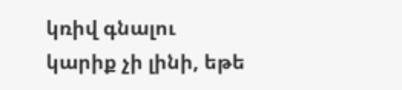կռիվ գնալու կարիք չի լինի, եթե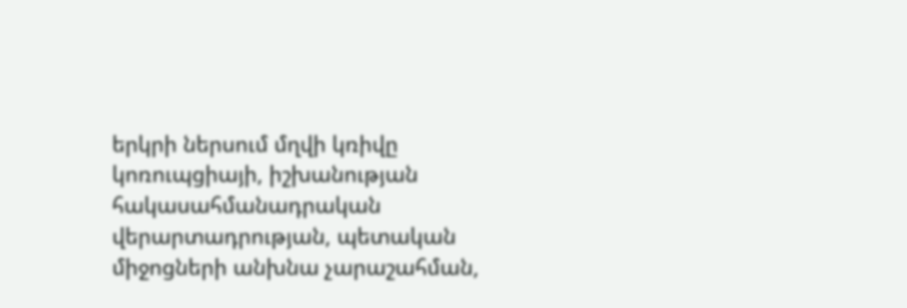երկրի ներսում մղվի կռիվը կոռուպցիայի, իշխանության հակասահմանադրական վերարտադրության, պետական միջոցների անխնա չարաշահման,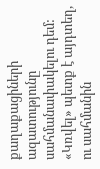քաղաքացիների ազատությունը սահմանափակելու դեմ:
«Կռվել» պետք է այդտեղ, ու սահմանին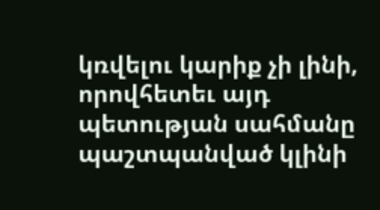կռվելու կարիք չի լինի, որովհետեւ այդ պետության սահմանը պաշտպանված կլինի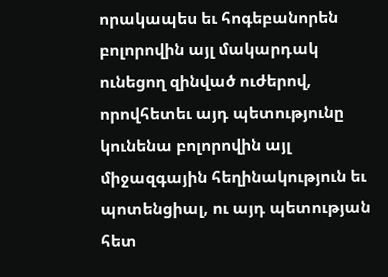որակապես եւ հոգեբանորեն բոլորովին այլ մակարդակ ունեցող զինված ուժերով, որովհետեւ այդ պետությունը կունենա բոլորովին այլ միջազգային հեղինակություն եւ պոտենցիալ, ու այդ պետության հետ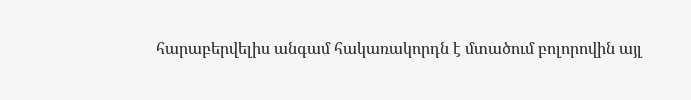հարաբերվելիս անգամ հակառակորդն է մտածում բոլորովին այլ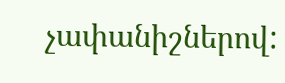չափանիշներով: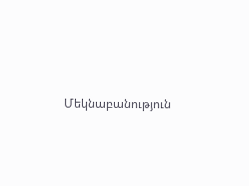Մեկնաբանություն